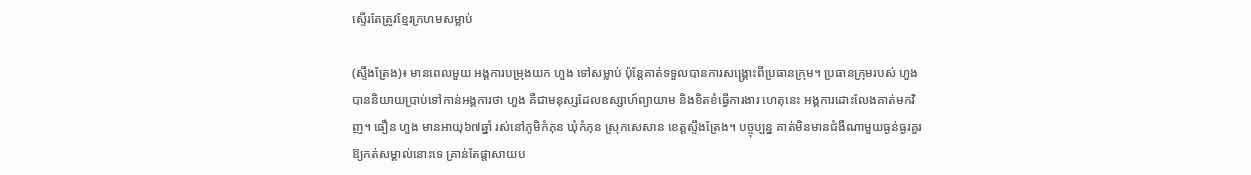ស្ទើរតែត្រូវខ្មែរក្រហមសម្លាប់

(ស្ទឹងត្រែង)៖ មានពេលមួយ អង្គការបម្រុងយក ហួង ទៅសម្លាប់ ប៉ុន្តែគាត់ទទួលបានការសង្រ្គោះពីប្រធានក្រុម។ ប្រធានក្រុមរបស់ ហួង បាននិយាយប្រាប់ទៅកាន់អង្គការថា ហួង គឺជាមនុស្សដែលឧស្សាហ៍ព្យាយាម និងខិតខំធ្វើការងារ ហេតុនេះ អង្គការដោះលែងគាត់មកវិញ។ ធឿន ហួង មានអាយុ៦៧ឆ្នាំ រស់នៅភូមិកំភុន ឃុំកំភុន ស្រុកសេសាន ខេត្តស្ទឹងត្រែង។ បច្ចុប្បន្ន គាត់មិនមានជំងឺណាមួយធ្ងន់ធ្ងរគួរឱ្យកត់សម្គាល់នោះទេ គ្រាន់តែផ្ដាសាយប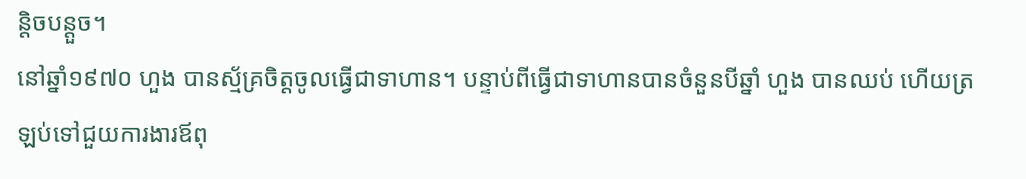ន្តិចបន្តួច។
នៅឆ្នាំ១៩៧០ ហួង បានស្ម័គ្រចិត្តចូលធ្វើជាទាហាន។ បន្ទាប់ពីធ្វើជាទាហានបានចំនួនបីឆ្នាំ ហួង បានឈប់ ហើយត្រឡប់ទៅជួយការងារឪពុ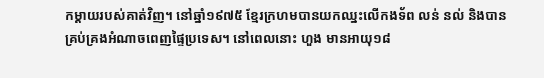កម្ដាយរបស់គាត់វិញ។ នៅឆ្នាំ១៩៧៥ ខ្មែរក្រហមបានយកឈ្នះលើកងទ័ព លន់ នល់ និងបានគ្រប់គ្រងអំណាចពេញផ្ទៃប្រទេស។ នៅពេលនោះ ហួង មានអាយុ១៨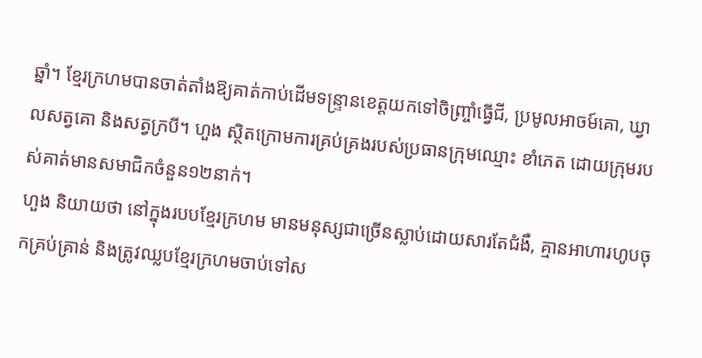ឆ្នាំ។ ខ្មែរក្រហមបានចាត់តាំងឱ្យគាត់កាប់ដើមទន្ទ្រានខេត្តយកទៅចិញ្ច្រាំធ្វើជី, ប្រមូលអាចម៍គោ, ឃ្វាលសត្វគោ និងសត្វក្របី។ ហួង ស្ថិតក្រោមការគ្រប់គ្រងរបស់ប្រធានក្រុមឈ្មោះ ខាំភេត ដោយក្រុមរបស់គាត់មានសមាជិកចំនួន១២នាក់។
ហួង និយាយថា នៅក្នុងរបបខ្មែរក្រហម មានមនុស្សជាច្រើនស្លាប់ដោយសារតែជំងឺ, គ្មានអាហារហូបចុកគ្រប់គ្រាន់ និងត្រូវឈ្លបខ្មែរក្រហមចាប់ទៅស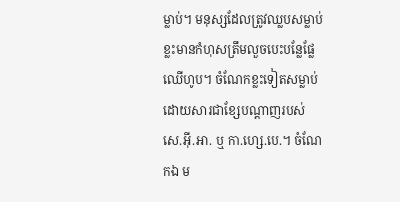ម្លាប់។ មនុស្សដែលត្រូវឈ្លបសម្លាប់ ខ្លះមានកំហុសត្រឹមលួចបេះបន្លែផ្លែឈើហូប។ ចំណែកខ្លះទៀតសម្លាប់ដោយសារជាខ្សែបណ្ដាញរបស់ សេ.អ៊ី.អា. ឬ កា.ហ្សេ.បេ.។ ចំណែកឯ ម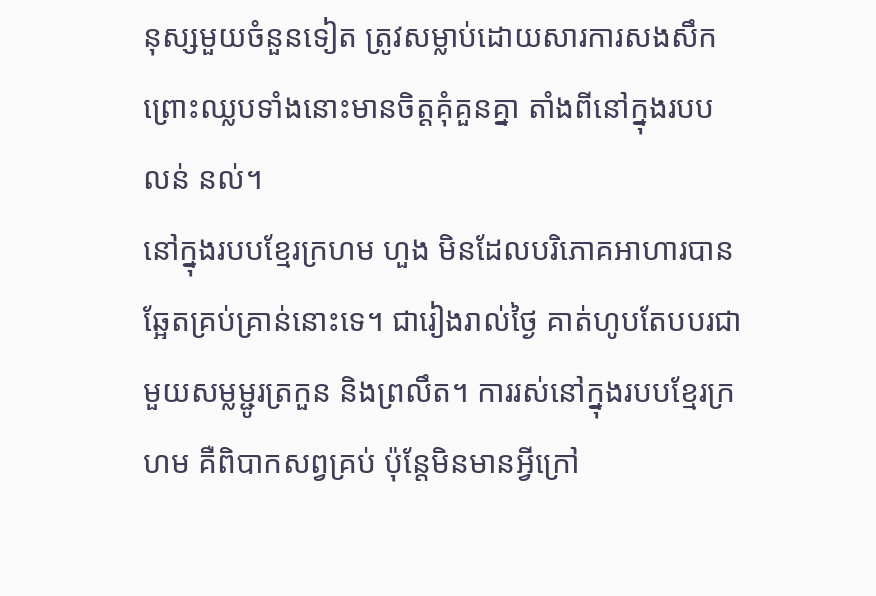នុស្សមួយចំនួនទៀត ត្រូវសម្លាប់ដោយសារការសងសឹក ព្រោះឈ្លបទាំងនោះមានចិត្តគុំគួនគ្នា តាំងពីនៅក្នុងរបប លន់ នល់។
នៅក្នុងរបបខ្មែរក្រហម ហួង មិនដែលបរិភោគអាហារបានឆ្អែតគ្រប់គ្រាន់នោះទេ។ ជារៀងរាល់ថ្ងៃ គាត់ហូបតែបបរជាមួយសម្លម្ជូរត្រកួន និងព្រលឹត។ ការរស់នៅក្នុងរបបខ្មែរក្រហម គឺពិបាកសព្វគ្រប់ ប៉ុន្តែមិនមានអ្វីក្រៅ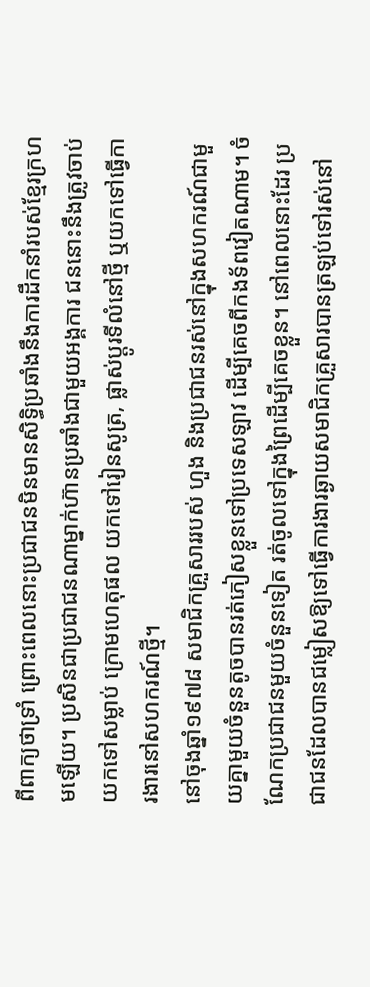ពីពាក្យថាទ្រាំ ព្រោះពេលនោះប្រជាជនមិនមានសិទ្ធិប្រឆាំងនឹងការដឹកនាំរបស់ខ្មែរក្រហមឡើយ។ ប្រសិនជាប្រជាជនណាម្នាក់ហ៊ានប្រឆាំងជាមួយអង្គការ ជននោះនឹងត្រូវចាប់យកទៅសម្លាប់ ក្រោមហេតុផល យកទៅរៀនសូត្រ, ផ្លាស់ប្ដូរទីលំនៅថ្មី ឬយកទៅធ្វើការងារនៅសហករណ៍ថ្មី។
នៅចុងឆ្នាំ១៩៧៨ សមាជិកគ្រួសាររបស់ ហួង និងប្រជាជនរស់នៅក្នុងសហករណ៍ជាមួយគ្នាមួយចំនួនតូចបានរត់ភៀសខ្លួនទៅប្រទេសឡាវ ដើម្បីគេចពីកងទ័ពវៀតណាម។ ចំណែកប្រជាជនមួយចំនួនទៀត រត់ចូលទៅក្នុងព្រៃដើម្បីគេចខ្លួន។ នៅពេលនោះដែរ ប្រជាជនដែលបានជម្លៀសឱ្យទៅធ្វើការងារឆ្ងាយសមាជិកគ្រួសារបានត្រឡប់ទៅរស់នៅ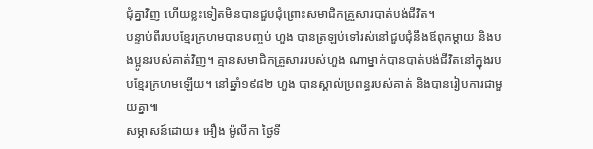ជុំគ្នាវិញ ហើយខ្លះទៀតមិនបានជួបជុំព្រោះសមាជិកគ្រួសារបាត់បង់ជីវិត។
បន្ទាប់ពីរបបខ្មែរក្រហមបានបញ្ចប់ ហួង បានត្រឡប់ទៅរស់នៅជួបជុំនឹងឪពុកម្ដាយ និងបងប្អូនរបស់គាត់វិញ។ គ្មានសមាជិកគ្រួសាររបស់ហួង ណាម្នាក់បានបាត់បង់ជីវិតនៅក្នុងរបបខ្មែរក្រហមឡើយ។ នៅឆ្នាំ១៩៨២ ហួង បានស្គាល់ប្រពន្ធរបស់គាត់ និងបានរៀបការជាមួយគ្នា៕
សម្ភាសន៍ដោយ៖ អឿង ម៉ូលីកា ថ្ងៃទី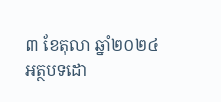៣ ខែតុលា ឆ្នាំ២០២៤
អត្ថបទដោ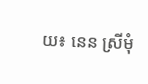យ៖ នេន ស្រីមុំ